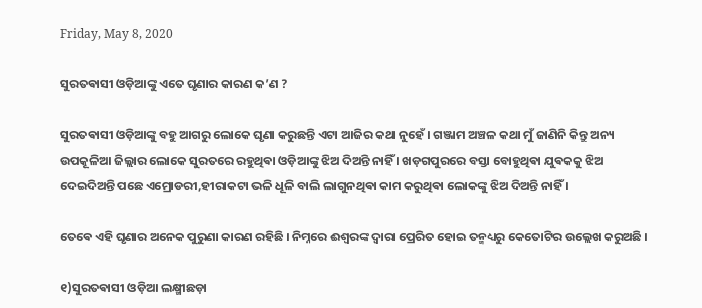Friday, May 8, 2020

ସୁରତଵାସୀ ଓଡ଼ିଆଙ୍କୁ ଏତେ ଘୃଣାର କାରଣ କ’ଣ ?

ସୁରତଵାସୀ ଓଡ଼ିଆଙ୍କୁ ବହୁ ଆଗରୁ ଲୋକେ ଘୃଣା କରୁଛନ୍ତି ଏଟା ଆଜିର କଥା ନୁହେଁ । ଗଞ୍ଜାମ ଅଞ୍ଚଳ କଥା ମୁଁ ଜାଣିନି କିନ୍ତୁ ଅନ୍ୟ ଉପକୂଳିଆ ଜିଲ୍ଲାର ଲୋକେ ସୁରତରେ ରହୁଥିଵା ଓଡ଼ିଆଙ୍କୁ ଝିଅ ଦିଅନ୍ତି ନାହିଁ । ଖଡ଼ଗପୁରରେ ବସ୍ତା ବୋହୁଥିଵା ଯୁଵକକୁ ଝିଅ ଦେଇଦିଅନ୍ତି ପଛେ ଏମ୍ରୋଡରୀ,ହୀରାକଟା ଭଳି ଧୂଳି ବାଲି ଲାଗୁନଥିଵା କାମ କରୁଥିଵା ଲୋକଙ୍କୁ ଝିଅ ଦିଅନ୍ତି ନାହିଁ ।

ତେଵେ ଏହି ଘୃଣାର ଅନେକ ପୁରୁଣା କାରଣ ରହିଛି । ନିମ୍ନରେ ଈଶ୍ବରଙ୍କ ଦ୍ଵାରା ପ୍ରେରିତ ହୋଇ ତନ୍ମଧ୍ୟରୁ କେତୋଟିର ଉଲ୍ଲେଖ କରୁଅଛି ।

୧)ସୁରତଵାସୀ ଓଡ଼ିଆ ଲକ୍ଷ୍ମୀଛଡ଼ା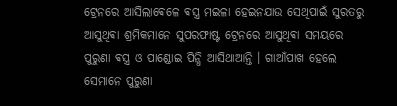ଟ୍ରେନରେ ଆସିଲାଵେଳେ ଵସ୍ତ୍ର ମଇଳା ହେଇନଯାଉ ସେଥିପାଇଁ ସୁରତରୁ ଆସୁଥିଵା ଶ୍ରମିକମାନେ ସୁପରଫାଷ୍ଟ ଟ୍ରେନରେ ଆସୁଥିଵା ସମୟରେ ପୁରୁଣା ଵସ୍ତ୍ର ଓ ପାଣ୍ଡୋଇ ପିନ୍ଧି ଆସିଥାଆନ୍ତି । ଗାଆଁପାଖ ହେଲେ ସେମାନେ ପୁରୁଣା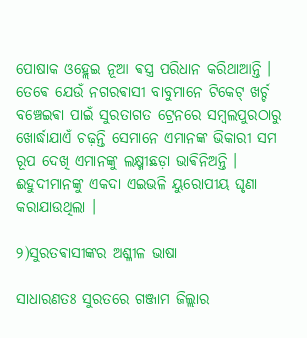ପୋଷାକ ଓହ୍ଲେଇ ନୂଆ ଵସ୍ତ୍ର ପରିଧାନ କରିଥାଆନ୍ତି । ତେଵେ ଯେଉଁ ନଗରଵାସୀ ବାବୁମାନେ ଟିକେଟ୍ ଖର୍ଚ୍ଚ ବଞ୍ଚେଇଵା ପାଇଁ ସୁରତାଗତ ଟ୍ରେନରେ ସମ୍ବଲପୁରଠାରୁ ଖୋର୍ଦ୍ଧାଯାଏଁ ଚଢ଼ନ୍ତି ସେମାନେ ଏମାନଙ୍କ ଭିକାରୀ ସମ ରୂପ ଦେଖି ଏମାନଙ୍କୁ ଲକ୍ଷ୍ମୀଛଡ଼ା ଭାଵିନିଅନ୍ତି । ଈହୁଦୀମାନଙ୍କୁ ଏକଦା ଏଇଭଳି ୟୁରୋପୀୟ ଘୃଣା କରାଯାଉଥିଲା ।

୨)ସୁରତଵାସୀଙ୍କର ଅଶ୍ଳୀଳ ଭାଷା

ସାଧାରଣତଃ ସୁରତରେ ଗଞ୍ଜାମ ଜିଲ୍ଲାର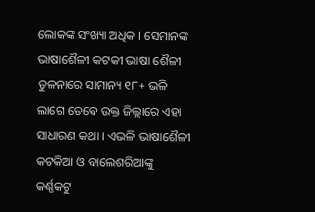ଲୋକଙ୍କ ସଂଖ୍ୟା ଅଧିକ । ସେମାନଙ୍କ ଭାଷାଶୈଳୀ କଟକୀ ଭାଷା ଶୈଳୀ ତୁଳନାରେ ସାମାନ୍ୟ ୧୮+ ଭଳି ଲାଗେ ତେଵେ ଉକ୍ତ ଜିଲ୍ଲାରେ ଏହା ସାଧାରଣ କଥା । ଏଭଳି ଭାଷାଶୈଳୀ କଟକିଆ ଓ ବାଲେଶରିଆଙ୍କୁ କର୍ଣ୍ଣକଟୁ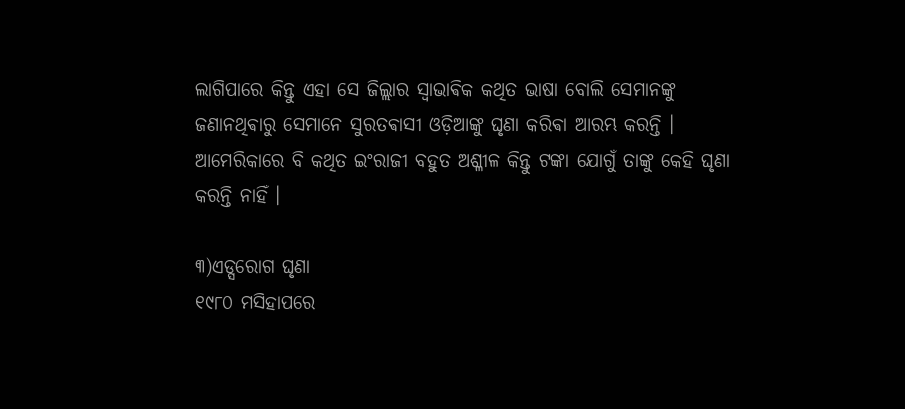ଲାଗିପାରେ କିନ୍ତୁ ଏହା ସେ ଜିଲ୍ଲାର ସ୍ଵାଭାଵିକ କଥିତ ଭାଷା ବୋଲି ସେମାନଙ୍କୁ ଜଣାନଥିଵାରୁ ସେମାନେ ସୁରତଵାସୀ ଓଡ଼ିଆଙ୍କୁ ଘୃଣା କରିଵା ଆରମ୍ଭ କରନ୍ତି ।  ଆମେରିକାରେ ବି କଥିତ ଇଂରାଜୀ ବହୁତ ଅଶ୍ଳୀଳ କିନ୍ତୁ ଟଙ୍କା ଯୋଗୁଁ ତାଙ୍କୁ କେହି ଘୃଣା କରନ୍ତି ନାହିଁ ।

୩)ଏଡ୍ସରୋଗ ଘୃଣା
୧୯୮୦ ମସିହାପରେ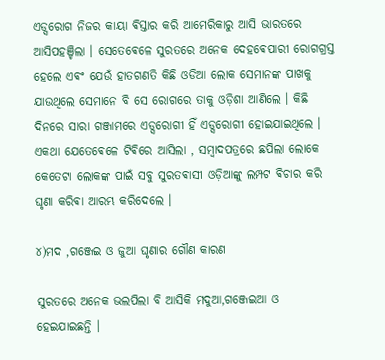ଏଡ୍ସରୋଗ ନିଜର କାୟା ଵିସ୍ତାର କରି ଆମେରିକାରୁ ଆସି ଭାରତରେ ଆସିପହଞ୍ଚିଲା । ସେତେଵେଳେ ସୁରତରେ ଅନେକ ଦେହଵେପାରୀ ରୋଗଗ୍ରସ୍ତ ହେଲେ ଏଵଂ ଯେଉଁ ହାତଗଣତି କିଛି ଓଡିଆ ଲୋକ ସେମାନଙ୍କ ପାଖକୁ ଯାଉଥିଲେ ସେମାନେ ବି ସେ ରୋଗରେ ତାକୁ ଓଡ଼ିଶା ଆଣିଲେ । କିଛି ଦିନରେ ସାରା ଗଞ୍ଜାମରେ ଏଡ୍ସରୋଗୀ ହିଁ ଏଡ୍ସରୋଗୀ ହୋଇଯାଇଥିଲେ । ଏକଥା ଯେତେଵେଳେ ଟିଵିରେ ଆସିଲା , ସମ୍ବାଦପତ୍ରରେ ଛପିଲା ଲୋକେ କେତେଟା ଲୋକଙ୍କ ପାଇଁ ସବୁ ସୁରତଵାସୀ ଓଡ଼ିଆଙ୍କୁ ଲମ୍ପଟ ଵିଚାର କରି ଘୃଣା କରିଵା ଆରମ୍ଭ କରିଦେଲେ ।

୪)ମଦ ,ଗଞ୍ଜେଇ ଓ ଜୁଆ ଘୃଣାର ଗୌଣ କାରଣ

ସୁରତରେ ଅନେକ ଭଲପିଲା ବି ଆସିକି ମଦୁଆ,ଗଞ୍ଜେଇଆ ଓ ହେଇଯାଇଛନ୍ତି ।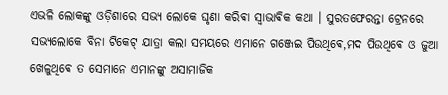ଏଭଳି ଲୋକଙ୍କୁ ଓଡ଼ିଶାରେ ସଭ୍ଯ ଲୋକେ ଘୃଣା କରିଵା ସ୍ଵାଭାଵିକ କଥା । ସୁରତଫେରନ୍ତା ଟ୍ରେନରେ ସଭ୍ଯଲୋକେ ବିନା ଟିକେଟ୍ ଯାତ୍ରା କଲା ସମୟରେ ଏମାନେ ଗଞ୍ଜେଇ ପିଉଥିଵେ,ମଦ ପିଉଥିଵେ ଓ ଜୁଆ ଖେଳୁଥିଵେ ତ ସେମାନେ ଏମାନଙ୍କୁ ଅସାମାଜିକ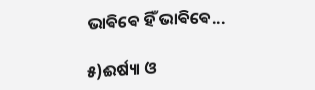ଭାଵିଵେ ହିଁ ଭାଵିଵେ...

୫)ଈର୍ଷ୍ୟା ଓ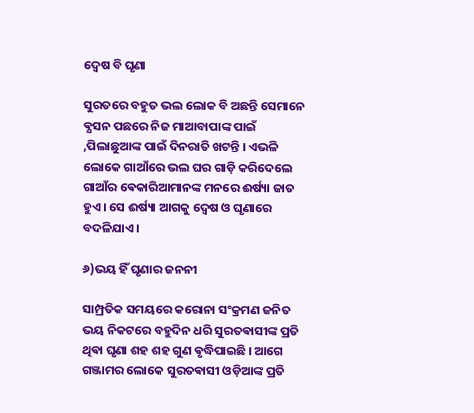ଦ୍ଵେଷ ବି ଘୃଣା

ସୁରତରେ ବହୁତ ଭଲ ଲୋକ ବି ଅଛନ୍ତି ସେମାନେ ଵ୍ଯସନ ପଛରେ ନିଜ ମାଆବାପାଙ୍କ ପାଇଁ ,ପିଲାଛୁଆଙ୍କ ପାଇଁ ଦିନରାତି ଖଟନ୍ତି । ଏଭଳି ଲୋକେ ଗାଆଁରେ ଭଲ ଘର ଗାଡ଼ି କରିଦେଲେ ଗାଆଁର ଵେକାରିଆମାନଙ୍କ ମନରେ ଈର୍ଷ୍ୟା ଜାତ ହୁଏ । ସେ ଈର୍ଷ୍ୟା ଆଗକୁ ଦ୍ଵେଷ ଓ ଘୃଣାରେ ବଦଳିଯାଏ ।

୬)ଭୟ ହିଁ ଘୃଣାର ଜନନୀ

ସାମ୍ପ୍ରତିକ ସମୟରେ କରୋନା ସଂକ୍ରମଣ ଜନିତ ଭୟ ନିକଟରେ ବହୁଦିନ ଧରି ସୁରତଵାସୀଙ୍କ ପ୍ରତି ଥିଵା ଘୃଣା ଶହ ଶହ ଗୁଣ ଵୃଦ୍ଧିପାଇଛି । ଆଗେ ଗଞ୍ଜାମର ଲୋକେ ସୁରତଵାସୀ ଓଡ଼ିଆଙ୍କ ପ୍ରତି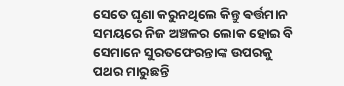ସେତେ ଘୃଣା କରୁନଥିଲେ କିନ୍ତୁ ଵର୍ତ୍ତମାନ ସମୟରେ ନିଜ ଅଞ୍ଚଳର ଲୋକ ହୋଇ ବି ସେମାନେ ସୁରତଫେରନ୍ତାଙ୍କ ଉପରକୁ ପଥର ମାରୁଛନ୍ତି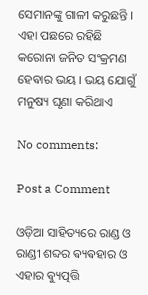ସେମାନଙ୍କୁ ଗାଳୀ କରୁଛନ୍ତି । ଏହା ପଛରେ ରହିଛି କରୋନା ଜନିତ ସଂକ୍ରମଣ ହେଵାର ଭୟ । ଭୟ ଯୋଗୁଁ ମନୁଷ୍ୟ ଘୃଣା କରିଥାଏ

No comments:

Post a Comment

ଓଡ଼ିଆ ସାହିତ୍ୟରେ ରାଣ୍ଡ ଓ ରାଣ୍ଡୀ ଶବ୍ଦର ଵ୍ୟଵହାର ଓ ଏହାର ଵ୍ୟୁତ୍ପତ୍ତି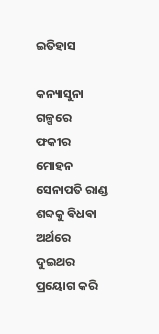ଇତିହାସ

କନ୍ୟାସୁନା ଗଳ୍ପରେ ଫକୀର ମୋହନ ସେନାପତି ରାଣ୍ଡ ଶବ୍ଦକୁ ଵିଧଵା ଅର୍ଥରେ ଦୁଇଥର ପ୍ରୟୋଗ କରି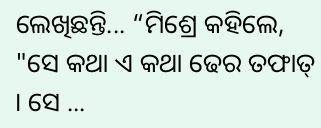ଲେଖିଛନ୍ତି... “ମିଶ୍ରେ କହିଲେ, "ସେ କଥା ଏ କଥା ଢେର ତଫାତ୍ । ସେ ...